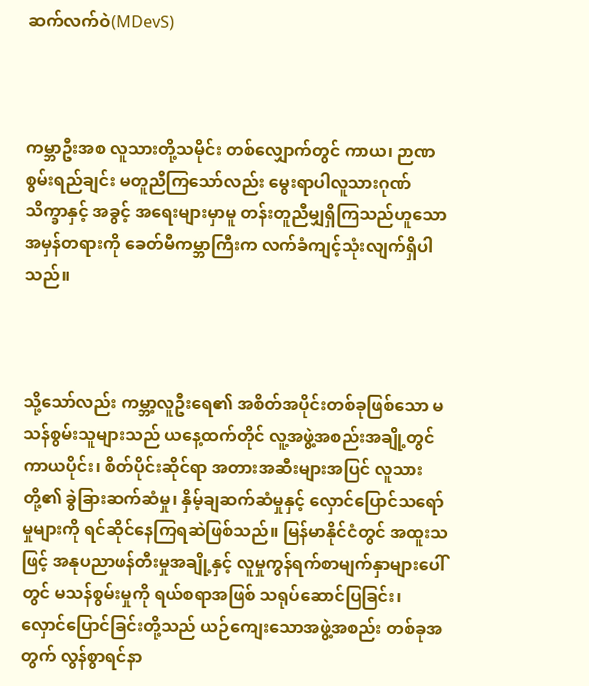ဆက်လက်ဝဲ(MDevS)



ကမ္ဘာဦးအစ လူသားတို့သမိုင်း တစ်လျှောက်တွင် ကာယ၊ ဉာဏ စွမ်းရည်ချင်း မတူညီကြသော်လည်း မွေးရာပါလူသားဂုဏ်သိက္ခာနှင့် အခွင့် အရေးများမှာမူ တန်းတူညီမျှရှိကြသည်ဟူသော အမှန်တရားကို ခေတ်မီကမ္ဘာကြီးက လက်ခံကျင့်သုံးလျက်ရှိပါသည်။



သို့သော်လည်း ကမ္ဘာ့လူဦးရေ၏ အစိတ်အပိုင်းတစ်ခုဖြစ်သော မသန်စွမ်းသူများသည် ယနေ့ထက်တိုင် လူ့အဖွဲ့အစည်းအချို့တွင် ကာယပိုင်း၊ စိတ်ပိုင်းဆိုင်ရာ အတားအဆီးများအပြင် လူသားတို့၏ ခွဲခြားဆက်ဆံမှု၊ နှိမ့်ချဆက်ဆံမှုနှင့် လှောင်ပြောင်သရော်မှုများကို ရင်ဆိုင်နေကြရဆဲဖြစ်သည်။ မြန်မာနိုင်ငံတွင် အထူးသဖြင့် အနုပညာဖန်တီးမှုအချို့နှင့် လူမှုကွန်ရက်စာမျက်နှာများပေါ်တွင် မသန်စွမ်းမှုကို ရယ်စရာအဖြစ် သရုပ်ဆောင်ပြခြင်း၊ လှောင်ပြောင်ခြင်းတို့သည် ယဉ်ကျေးသောအဖွဲ့အစည်း တစ်ခုအတွက် လွန်စွာရင်နာ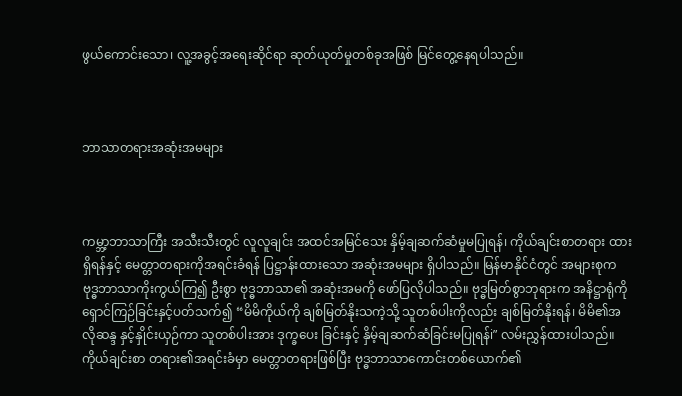ဖွယ်ကောင်းသော၊ လူ့အခွင့်အရေးဆိုင်ရာ ဆုတ်ယုတ်မှုတစ်ခုအဖြစ် မြင်တွေ့နေရပါသည်။



ဘာသာတရားအဆုံးအမများ



ကမ္ဘာ့ဘာသာကြီး အသီးသီးတွင် လူလူချင်း အထင်အမြင်သေး နှိမ့်ချဆက်ဆံမှုမပြုရန်၊ ကိုယ်ချင်းစာတရား ထားရှိရန်နှင့် မေတ္တာတရားကိုအရင်းခံရန် ပြဋ္ဌာန်းထားသော အဆုံးအမများ ရှိပါသည်။ မြန်မာနိုင်ငံတွင် အများစုက ဗုဒ္ဓဘာသာကိုးကွယ်ကြ၍ ဦးစွာ ဗုဒ္ဓဘာသာ၏ အဆုံးအမကို ဖော်ပြလိုပါသည်။ ဗုဒ္ဓမြတ်စွာဘုရားက အနိဋ္ဌာရုံကို ရှောင်ကြဉ်ခြင်းနှင့်ပတ်သက်၍ “မိမိကိုယ်ကို ချစ်မြတ်နိုးသကဲ့သို့ သူတစ်ပါးကိုလည်း ချစ်မြတ်နိုးရန်၊ မိမိ၏အလိုဆန္ဒ နှင့်နှိုင်းယှဉ်ကာ သူတစ်ပါးအား ဒုက္ခပေး ခြင်းနှင့် နှိမ့်ချဆက်ဆံခြင်းမပြုရန်i” လမ်းညွှန်ထားပါသည်။ ကိုယ်ချင်းစာ တရား၏အရင်းခံမှာ မေတ္တာတရားဖြစ်ပြီး ဗုဒ္ဓဘာသာကောင်းတစ်ယောက်၏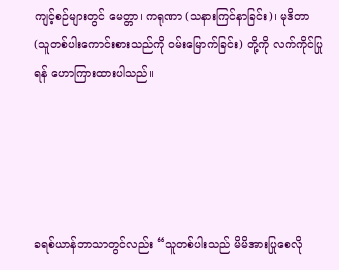ကျင့်စဉ်များတွင် မေတ္တာ၊ ကရုဏာ (သနားကြင်နာခြင်း)၊ မုဒိတာ (သူတစ်ပါးကောင်းစားသည်ကို ဝမ်းမြောက်ခြင်း) တို့ကို လက်ကိုင်ပြုရန် ဟောကြားထားပါသည်။





ခရစ်ယာန်ဘာသာတွင်လည်း “သူတစ်ပါးသည် မိမိအားပြုစေလို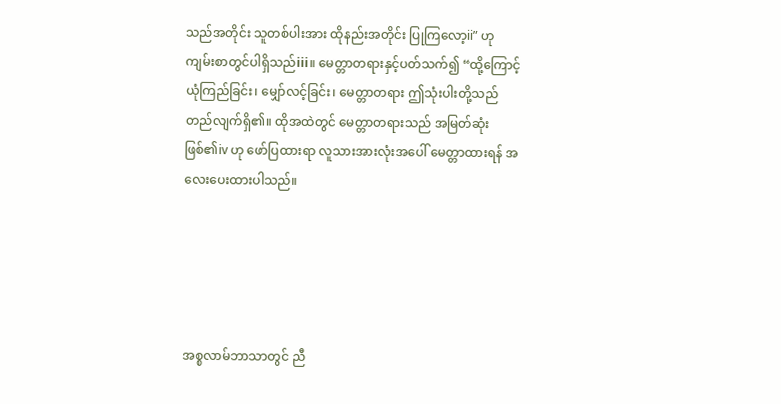သည်အတိုင်း သူတစ်ပါးအား ထိုနည်းအတိုင်း ပြုကြလော့ii” ဟု ကျမ်းစာတွင်ပါရှိသည်iii။ မေတ္တာတရားနှင့်ပတ်သက်၍ “ထို့ကြောင့် ယုံကြည်ခြင်း၊ မျှော်လင့်ခြင်း၊ မေတ္တာတရား ဤသုံးပါးတို့သည် တည်လျက်ရှိ၏။ ထိုအထဲတွင် မေတ္တာတရားသည် အမြတ်ဆုံးဖြစ်၏iv ဟု ဖော်ပြထားရာ လူသားအားလုံးအပေါ် မေတ္တာထားရန် အလေးပေးထားပါသည်။





အစ္စလာမ်ဘာသာတွင် ညီ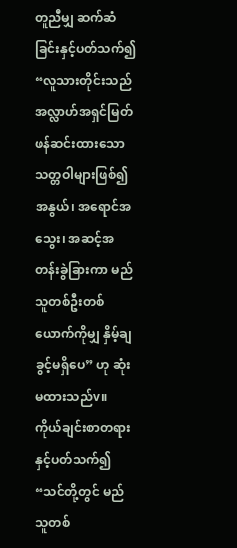တူညီမျှ ဆက်ဆံခြင်းနှင့်ပတ်သက်၍ “လူသားတိုင်းသည် အလ္လာဟ်အရှင်မြတ် ဖန်ဆင်းထားသော သတ္တဝါများဖြစ်၍ အနွယ်၊ အရောင်အသွေး၊ အဆင့်အတန်းခွဲခြားကာ မည်သူတစ်ဦးတစ်ယောက်ကိုမျှ နှိမ့်ချခွင့်မရှိပေ” ဟု ဆုံးမထားသည်v။ ကိုယ်ချင်းစာတရားနှင့်ပတ်သက်၍ “သင်တို့တွင် မည်သူတစ်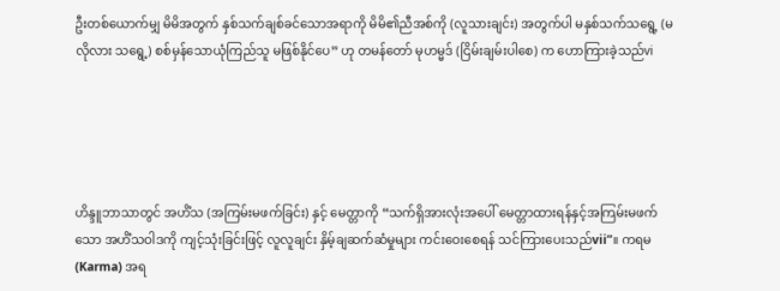ဦးတစ်ယောက်မျှ မိမိအတွက် နှစ်သက်ချစ်ခင်သောအရာကို မိမိ၏ညီအစ်ကို (လူသားချင်း) အတွက်ပါ မနှစ်သက်သရွေ့ (မလိုလား သရွေ့) စစ်မှန်သောယုံကြည်သူ မဖြစ်နိုင်ပေ” ဟု တမန်တော် မုဟမ္မဒ် (ငြိမ်းချမ်းပါစေ) က ဟောကြားခဲ့သည်vi





ဟိန္ဒူဘာသာတွင် အဟိံသ (အကြမ်းမဖက်ခြင်း) နှင့် မေတ္တာကို “သက်ရှိအားလုံးအပေါ် မေတ္တာထားရန်နှင့်အကြမ်းမဖက်သော အဟိံသဝါဒကို ကျင့်သုံးခြင်းဖြင့် လူလူချင်း နှိမ့်ချဆက်ဆံမှုများ ကင်းဝေးစေရန် သင်ကြားပေးသည်vii”။ ကရမ (Karma) အရ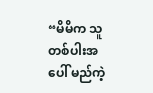“မိမိက သူတစ်ပါးအပေါ် မည်ကဲ့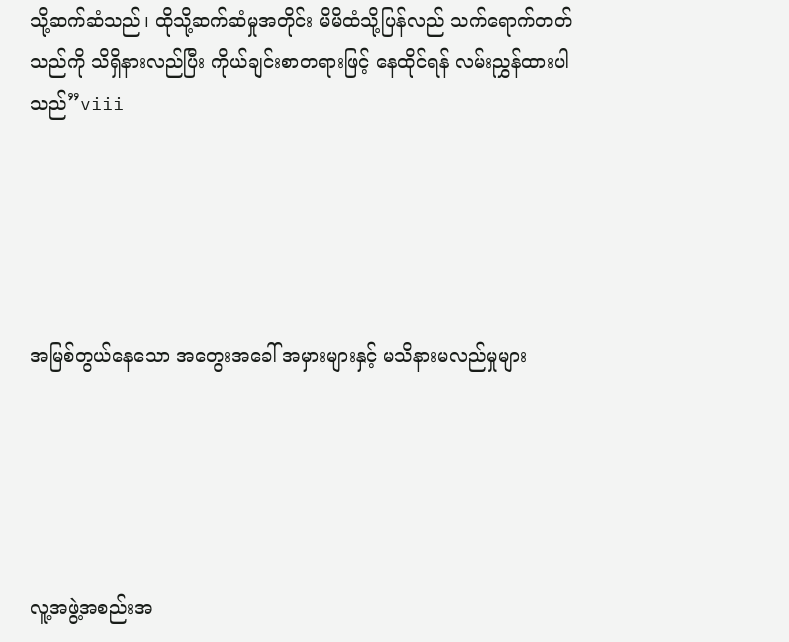သို့ဆက်ဆံသည်၊ ထိုသို့ဆက်ဆံမှုအတိုင်း မိမိထံသို့ပြန်လည် သက်ရောက်တတ်သည်ကို သိရှိနားလည်ပြီး ကိုယ်ချင်းစာတရားဖြင့် နေထိုင်ရန် လမ်းညွှန်ထားပါသည်”viii





အမြစ်တွယ်နေသော အတွေးအခေါ် အမှားများနှင့် မသိနားမလည်မှုများ





လူ့အဖွဲ့အစည်းအ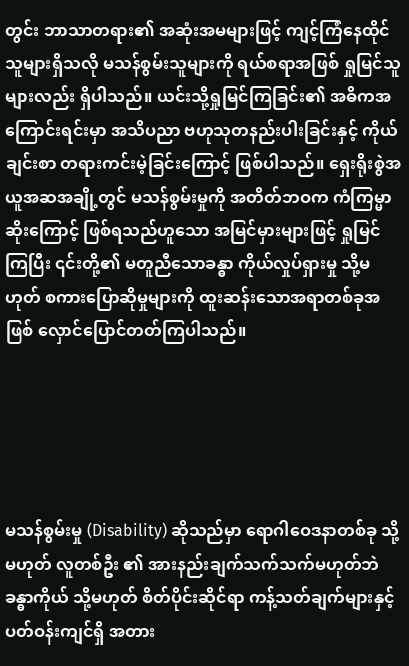တွင်း ဘာသာတရား၏ အဆုံးအမများဖြင့် ကျင့်ကြံနေထိုင်သူများရှိသလို မသန်စွမ်းသူများကို ရယ်စရာအဖြစ် ရှုမြင်သူများလည်း ရှိပါသည်။ ယင်းသို့ရှုမြင်ကြခြင်း၏ အဓိကအကြောင်းရင်းမှာ အသိပညာ ဗဟုသုတနည်းပါးခြင်းနှင့် ကိုယ်ချင်းစာ တရားကင်းမဲ့ခြင်းကြောင့် ဖြစ်ပါသည်။ ရှေးရိုးစွဲအယူအဆအချို့တွင် မသန်စွမ်းမှုကို အတိတ်ဘဝက ကံကြမ္မာဆိုးကြောင့် ဖြစ်ရသည်ဟူသော အမြင်မှားများဖြင့် ရှုမြင်ကြပြီး ၎င်းတို့၏ မတူညီသောခန္ဓာ ကိုယ်လှုပ်ရှားမှု သို့မဟုတ် စကားပြောဆိုမှုများကို ထူးဆန်းသောအရာတစ်ခုအဖြစ် လှောင်ပြောင်တတ်ကြပါသည်။





မသန်စွမ်းမှု (Disability) ဆိုသည်မှာ ရောဂါဝေဒနာတစ်ခု သို့မဟုတ် လူတစ်ဦး ၏ အားနည်းချက်သက်သက်မဟုတ်ဘဲ ခန္ဓာကိုယ် သို့မဟုတ် စိတ်ပိုင်းဆိုင်ရာ ကန့်သတ်ချက်များနှင့် ပတ်ဝန်းကျင်ရှိ အတား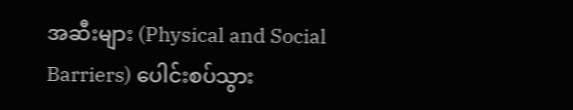အဆီးများ (Physical and Social Barriers) ပေါင်းစပ်သွား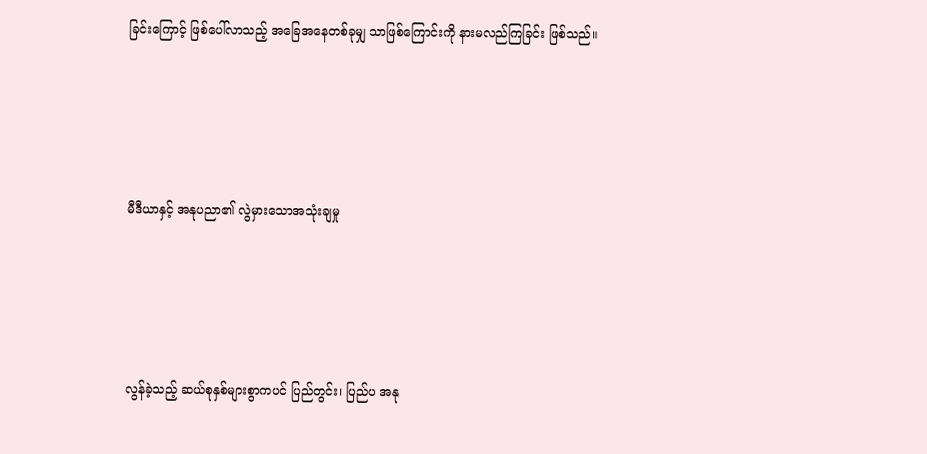ခြင်းကြောင့် ဖြစ်ပေါ်လာသည့် အခြေအနေတစ်ခုမျှ သာဖြစ်ကြောင်းကို နားမလည်ကြခြင်း ဖြစ်သည်။





မီဒီယာနှင့် အနုပညာ၏ လွဲမှားသောအသုံးချမှု





လွန်ခဲ့သည့် ဆယ်စုနှစ်များစွာကပင် ပြည်တွင်း၊ ပြည်ပ အနု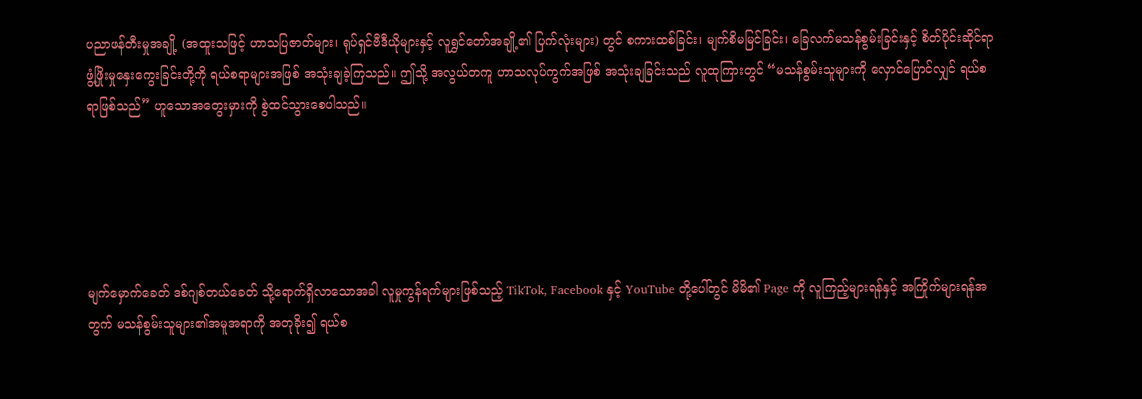ပညာဖန်တီးမှုအချို့ (အထူးသဖြင့် ဟာသပြဇာတ်များ၊ ရုပ်ရှင်ဗီဒီယိုများနှင့် လူရွှင်တော်အချို့၏ ပြက်လုံးများ) တွင် စကားထစ်ခြင်း၊ မျက်စိမမြင်ခြင်း၊ ခြေလက်မသန်စွမ်းခြင်းနှင့် စိတ်ပိုင်းဆိုင်ရာဖွံ့ဖြိုးမှုနှေးကွေးခြင်းတို့ကို ရယ်စရာများအဖြစ် အသုံးချခဲ့ကြသည်။ ဤသို့ အလွယ်တကူ ဟာသလုပ်ကွက်အဖြစ် အသုံးချခြင်းသည် လူထုကြားတွင် “မသန်စွမ်းသူများကို လှောင်ပြောင်လျှင် ရယ်စရာဖြစ်သည်” ဟူသောအတွေးမှားကို စွဲထင်သွားစေပါသည်။





မျက်မှောက်ခေတ် ဒစ်ဂျစ်တယ်ခေတ် သို့ရောက်ရှိလာသောအခါ လူမှုကွန်ရက်များဖြစ်သည့် TikTok, Facebook နှင့် YouTube တို့ပေါ်တွင် မိမိ၏ Page ကို လူကြည့်များရန်နှင့် အကြိုက်များရန်အတွက် မသန်စွမ်းသူများ၏အမူအရာကို အတုခိုး၍ ရယ်စ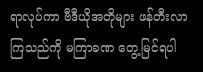ရာလုပ်ကာ ဗီဒီယိုအတိုများ ဖန်တီးလာကြသည်ကို မကြာခဏ တွေ့မြင်ရပါ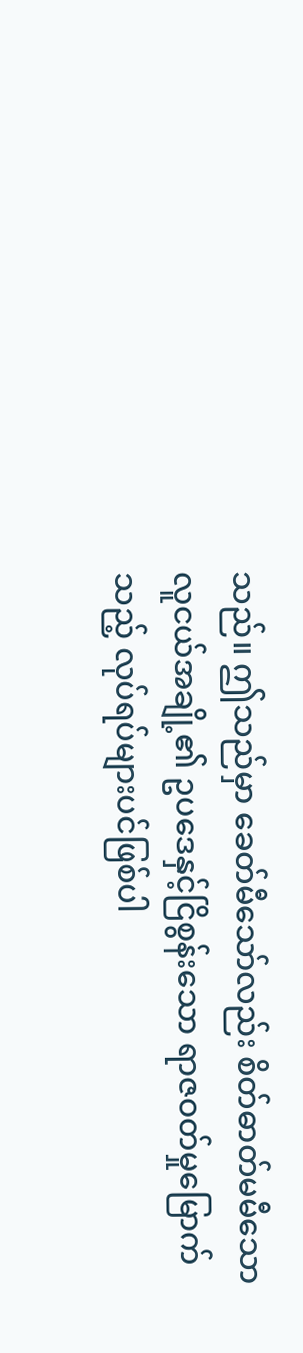သည်။ ဤသည်မှာ ခေတ်မီသော်လည်း စိတ်ဓာတ်မမီသော လူငယ်အချို့၏ ဥပဒေနှင့်ငြိစွန်းသော ရာဇဝတ်မှုမြောက်သည့် လုပ်ရပ်များပင်ဖြစ်ပါ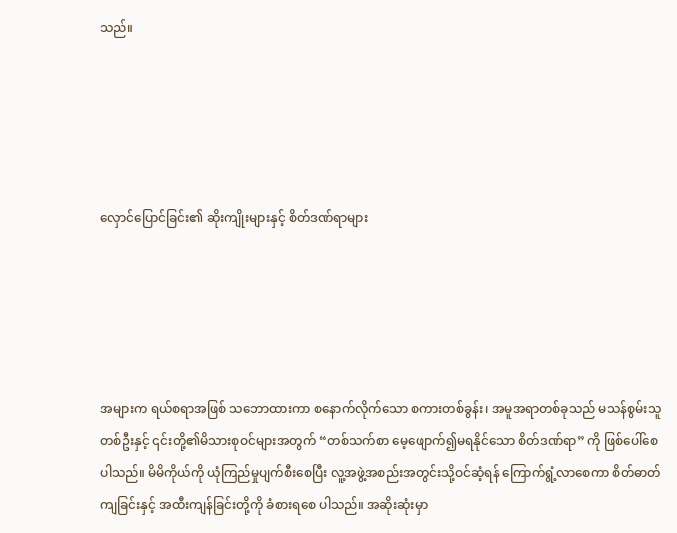သည်။





လှောင်ပြောင်ခြင်း၏ ဆိုးကျိုးများနှင့် စိတ်ဒဏ်ရာများ





အများက ရယ်စရာအဖြစ် သဘောထားကာ စနောက်လိုက်သော စကားတစ်ခွန်း၊ အမူအရာတစ်ခုသည် မသန်စွမ်းသူတစ်ဦးနှင့် ၎င်းတို့၏မိသားစုဝင်များအတွက် “တစ်သက်စာ မေ့ဖျောက်၍မရနိုင်သော စိတ်ဒဏ်ရာ” ကို ဖြစ်ပေါ်စေပါသည်။ မိမိကိုယ်ကို ယုံကြည်မှုပျက်စီးစေပြီး လူ့အဖွဲ့အစည်းအတွင်းသို့ဝင်ဆံ့ရန် ကြောက်ရွံ့လာစေကာ စိတ်ဓာတ်ကျခြင်းနှင့် အထီးကျန်ခြင်းတို့ကို ခံစားရစေ ပါသည်။ အဆိုးဆုံးမှာ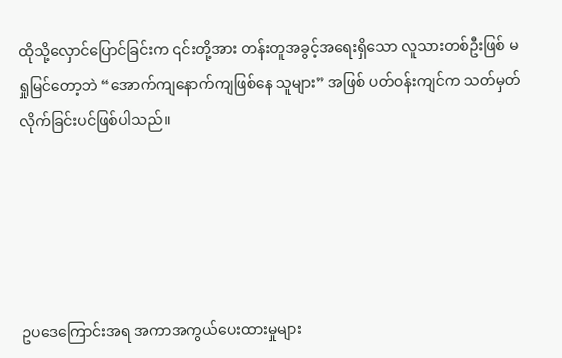ထိုသို့လှောင်ပြောင်ခြင်းက ၎င်းတို့အား တန်းတူအခွင့်အရေးရှိသော လူသားတစ်ဦးဖြစ် မရှုမြင်တော့ဘဲ “အောက်ကျနောက်ကျဖြစ်နေ သူများ” အဖြစ် ပတ်ဝန်းကျင်က သတ်မှတ်လိုက်ခြင်းပင်ဖြစ်ပါသည်။





ဥပဒေကြောင်းအရ အကာအကွယ်ပေးထားမှုများ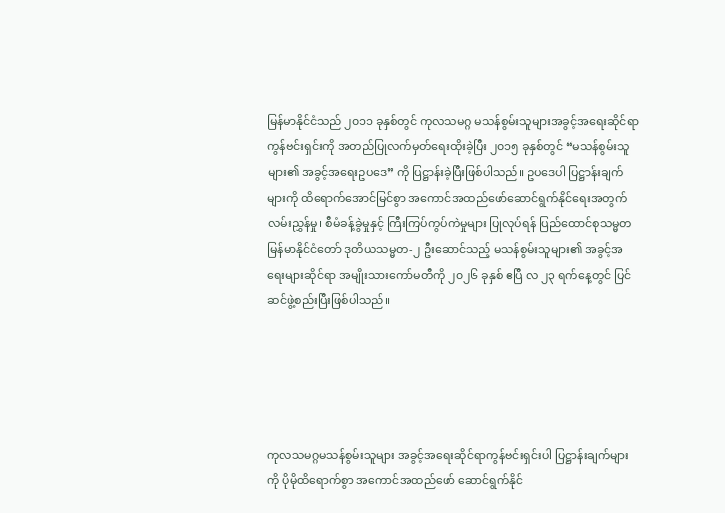မြန်မာနိုင်ငံသည် ၂၀၁၁ ခုနှစ်တွင် ကုလသမဂ္ဂ မသန်စွမ်းသူများအခွင့်အရေးဆိုင်ရာကွန်ဗင်းရှင်းကို အတည်ပြုလက်မှတ်ရေးထိုးခဲ့ပြီး ၂၀၁၅ ခုနှစ်တွင် “မသန်စွမ်းသူများ၏ အခွင့်အရေးဥပဒေ” ကို ပြဋ္ဌာန်းခဲ့ပြီးဖြစ်ပါသည်။ ဥပဒေပါ ပြဋ္ဌာန်းချက်များကို ထိရောက်အောင်မြင်စွာ အကောင်အထည်ဖော်ဆောင်ရွက်နိုင်ရေးအတွက် လမ်းညွှန်မှု၊ စီမံခန့်ခွဲမှုနှင့် ကြီးကြပ်ကွပ်ကဲမှုများ ပြုလုပ်ရန် ပြည်ထောင်စုသမ္မတမြန်မာနိုင်ငံတော် ဒုတိယသမ္မတ-၂ ဦးဆောင်သည့် မသန်စွမ်းသူများ၏ အခွင့်အရေးများဆိုင်ရာ အမျိုးသားကော်မတီကို ၂၀၂၆ ခုနှစ် ဧပြီ လ ၂၃ ရက်နေ့တွင် ပြင်ဆင်ဖွဲ့စည်းပြီးဖြစ်ပါသည်။





ကုလသမဂ္ဂမသန်စွမ်းသူများ အခွင့်အရေးဆိုင်ရာကွန်ဗင်းရှင်းပါ ပြဋ္ဌာန်းချက်များကို ပိုမိုထိရောက်စွာ အကောင်အထည်ဖော် ဆောင်ရွက်နိုင်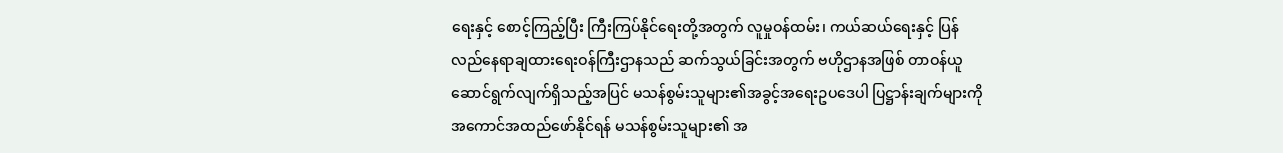ရေးနှင့် စောင့်ကြည့်ပြီး ကြီးကြပ်နိုင်ရေးတို့အတွက် လူမှုဝန်ထမ်း၊ ကယ်ဆယ်ရေးနှင့် ပြန်လည်နေရာချထားရေးဝန်ကြီးဌာနသည် ဆက်သွယ်ခြင်းအတွက် ဗဟိုဌာနအဖြစ် တာဝန်ယူဆောင်ရွက်လျက်ရှိသည့်အပြင် မသန်စွမ်းသူများ၏အခွင့်အရေးဥပဒေပါ ပြဋ္ဌာန်းချက်များကို အကောင်အထည်ဖော်နိုင်ရန် မသန်စွမ်းသူများ၏ အ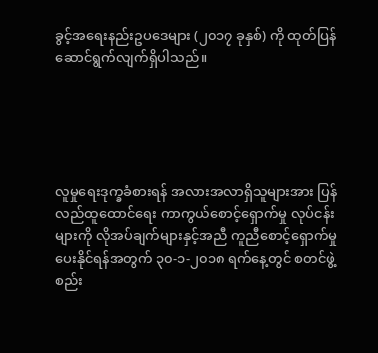ခွင့်အရေးနည်းဥပဒေများ (၂၀၁၇ ခုနှစ်) ကို ထုတ်ပြန်ဆောင်ရွက်လျက်ရှိပါသည်။





လူမှုရေးဒုက္ခခံစားရန် အလားအလာရှိသူများအား ပြန်လည်ထူထောင်ရေး ကာကွယ်စောင့်ရှောက်မှု လုပ်ငန်းများကို လိုအပ်ချက်များနှင့်အညီ ကူညီစောင့်ရှောက်မှုပေးနိုင်ရန်အတွက် ၃၀-၁-၂၀၁၈ ရက်နေ့တွင် စတင်ဖွဲ့စည်း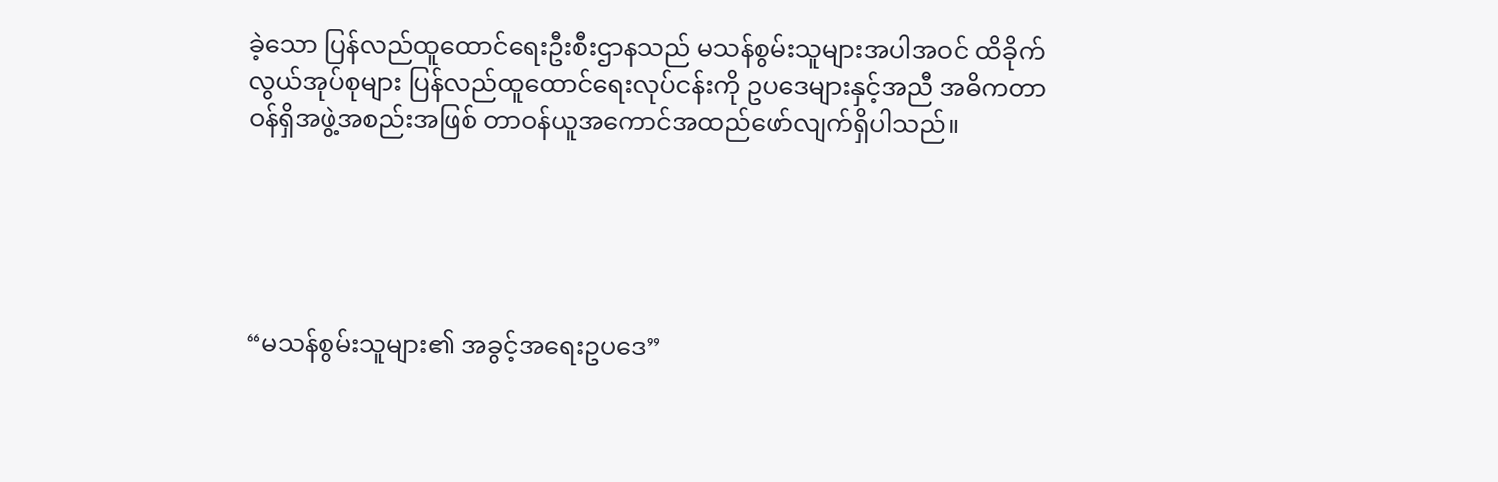ခဲ့သော ပြန်လည်ထူထောင်ရေးဦးစီးဌာနသည် မသန်စွမ်းသူများအပါအဝင် ထိခိုက်လွယ်အုပ်စုများ ပြန်လည်ထူထောင်ရေးလုပ်ငန်းကို ဥပဒေများနှင့်အညီ အဓိကတာဝန်ရှိအဖွဲ့အစည်းအဖြစ် တာဝန်ယူအကောင်အထည်ဖော်လျက်ရှိပါသည်။





“မသန်စွမ်းသူများ၏ အခွင့်အရေးဥပဒေ”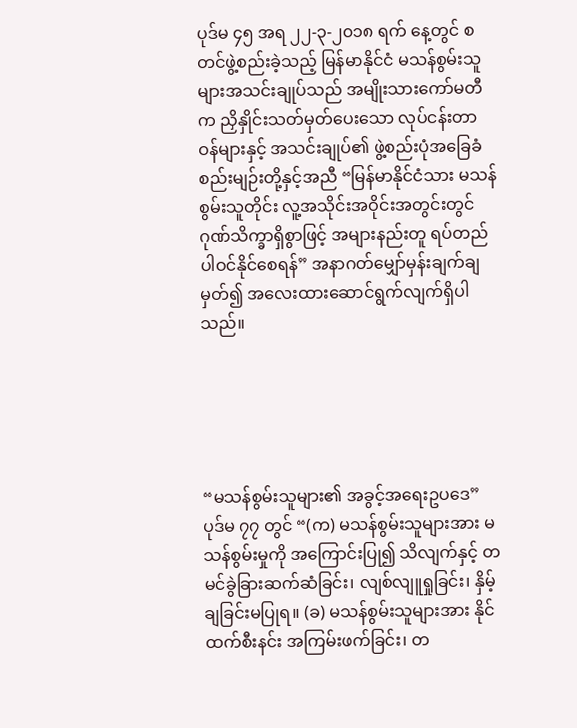ပုဒ်မ ၄၅ အရ ၂၂-၃-၂၀၁၈ ရက် နေ့တွင် စတင်ဖွဲ့စည်းခဲ့သည့် မြန်မာနိုင်ငံ မသန်စွမ်းသူများအသင်းချုပ်သည် အမျိုးသားကော်မတီက ညှိနှိုင်းသတ်မှတ်ပေးသော လုပ်ငန်းတာဝန်များနှင့် အသင်းချုပ်၏ ဖွဲ့စည်းပုံအခြေခံစည်းမျဉ်းတို့နှင့်အညီ “မြန်မာနိုင်ငံသား မသန်စွမ်းသူတိုင်း လူ့အသိုင်းအဝိုင်းအတွင်းတွင် ဂုဏ်သိက္ခာရှိစွာဖြင့် အများနည်းတူ ရပ်တည်ပါဝင်နိုင်စေရန်” အနာဂတ်မျှော်မှန်းချက်ချမှတ်၍ အလေးထားဆောင်ရွက်လျက်ရှိပါသည်။





“မသန်စွမ်းသူများ၏ အခွင့်အရေးဥပဒေ” ပုဒ်မ ၇၇ တွင် “(က) မသန်စွမ်းသူများအား မသန်စွမ်းမှုကို အကြောင်းပြု၍ သိလျက်နှင့် တမင်ခွဲခြားဆက်ဆံခြင်း၊ လျစ်လျူရှုခြင်း၊ နှိမ့်ချခြင်းမပြုရ။ (ခ) မသန်စွမ်းသူများအား နိုင်ထက်စီးနင်း အကြမ်းဖက်ခြင်း၊ တ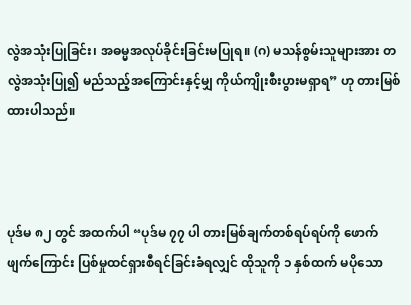လွဲအသုံးပြုခြင်း၊ အဓမ္မအလုပ်ခိုင်းခြင်းမပြုရ။ (ဂ) မသန်စွမ်းသူများအား တလွဲအသုံးပြု၍ မည်သည့်အကြောင်းနှင့်မျှ ကိုယ်ကျိုးစီးပွားမရှာရ” ဟု တားမြစ်ထားပါသည်။



ပုဒ်မ ၈၂ တွင် အထက်ပါ “ပုဒ်မ ၇၇ ပါ တားမြစ်ချက်တစ်ရပ်ရပ်ကို ဖောက်ဖျက်ကြောင်း ပြစ်မှုထင်ရှားစီရင်ခြင်းခံရလျှင် ထိုသူကို ၁ နှစ်ထက် မပိုသော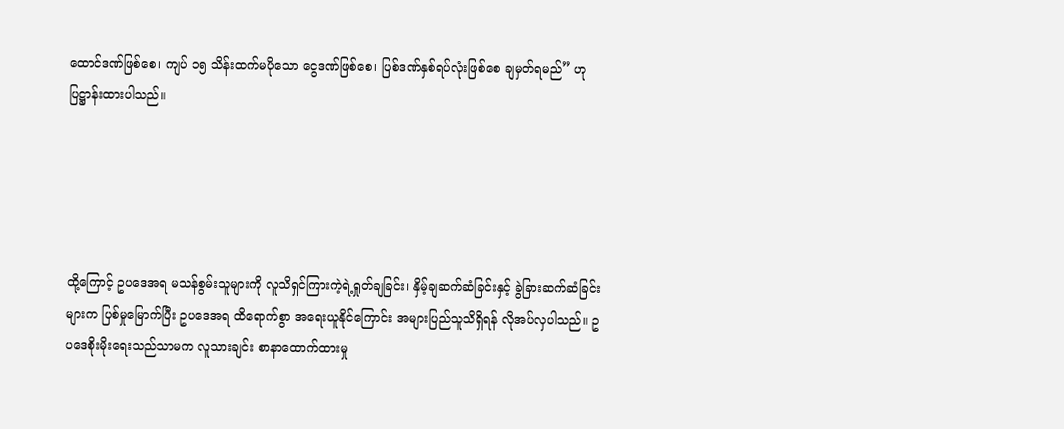ထောင်ဒဏ်ဖြစ်စေ၊ ကျပ် ၁၅ သိန်းထက်မပိုသော ငွေဒဏ်ဖြစ်စေ၊ ပြစ်ဒဏ်နှစ်ရပ်လုံးဖြစ်စေ ချမှတ်ရမည်” ဟု ပြဋ္ဌာန်းထားပါသည်။





ထို့ကြောင့် ဥပဒေအရ မသန်စွမ်းသူများကို လူသိရှင်ကြားကဲ့ရဲ့ရှုတ်ချခြင်း၊ နှိမ့်ချဆက်ဆံခြင်းနှင့် ခွဲခြားဆက်ဆံခြင်းများက ပြစ်မှုမြောက်ပြီး ဥပဒေအရ ထိရောက်စွာ အရေးယူနိုင်ကြောင်း အများပြည်သူသိရှိရန် လိုအပ်လှပါသည်။ ဥပဒေစိုးမိုးရေးသည်သာမက လူသားချင်း စာနာထောက်ထားမှု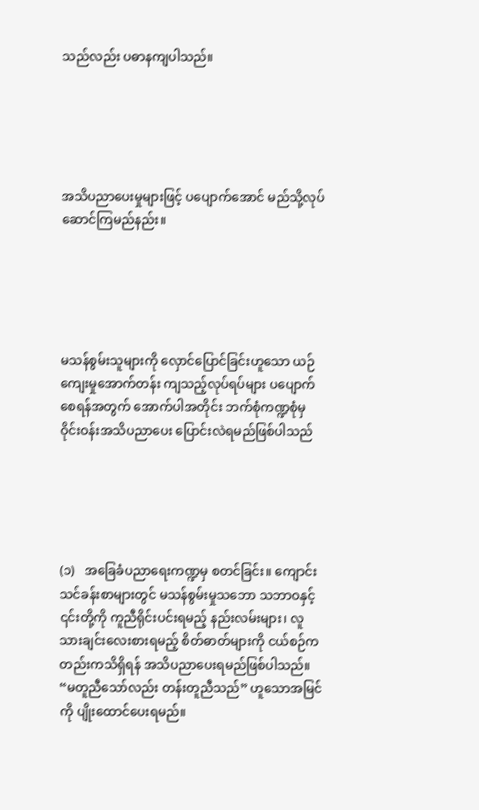သည်လည်း ပဓာနကျပါသည်။





အသိပညာပေးမှုများဖြင့် ပပျောက်အောင် မည်သို့လုပ်ဆောင်ကြမည်နည်း။





မသန်စွမ်းသူများကို လှောင်ပြောင်ခြင်းဟူသော ယဉ်ကျေးမှုအောက်တန်း ကျသည့်လုပ်ရပ်များ ပပျောက်စေရန်အတွက် အောက်ပါအတိုင်း ဘက်စုံကဏ္ဍစုံမှ ဝိုင်းဝန်းအသိပညာပေး ပြောင်းလဲရမည်ဖြစ်ပါသည်





(၁)   အခြေခံပညာရေးကဏ္ဍမှ စတင်ခြင်း။ ကျောင်းသင်ခန်းစာများတွင် မသန်စွမ်းမှုသဘော သဘာဝနှင့် ၎င်းတို့ကို ကူညီရိုင်းပင်းရမည့် နည်းလမ်းများ၊ လူသားချင်းလေးစားရမည့် စိတ်ဓာတ်များကို ငယ်စဉ်ကတည်းကသိရှိရန် အသိပညာပေးရမည်ဖြစ်ပါသည်။ “မတူညီသော်လည်း တန်းတူညီသည်” ဟူသောအမြင်ကို ပျိုးထောင်ပေးရမည်။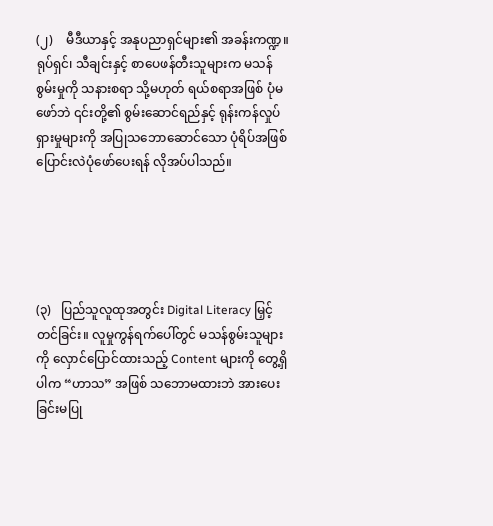(၂)    မီဒီယာနှင့် အနုပညာရှင်များ၏ အခန်းကဏ္ဍ။ ရုပ်ရှင်၊ သီချင်းနှင့် စာပေဖန်တီးသူများက မသန်စွမ်းမှုကို သနားစရာ သို့မဟုတ် ရယ်စရာအဖြစ် ပုံမဖော်ဘဲ ၎င်းတို့၏ စွမ်းဆောင်ရည်နှင့် ရုန်းကန်လှုပ်ရှားမှုများကို အပြုသဘောဆောင်သော ပုံရိပ်အဖြစ် ပြောင်းလဲပုံဖော်ပေးရန် လိုအပ်ပါသည်။





(၃)   ပြည်သူလူထုအတွင်း Digital Literacy မြှင့်တင်ခြင်း။ လူမှုကွန်ရက်ပေါ်တွင် မသန်စွမ်းသူများကို လှောင်ပြောင်ထားသည့် Content များကို တွေ့ရှိပါက “ဟာသ” အဖြစ် သဘောမထားဘဲ အားပေးခြင်းမပြု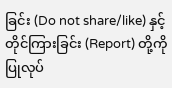ခြင်း (Do not share/like) နှင့် တိုင်ကြားခြင်း (Report) တို့ကို ပြုလုပ်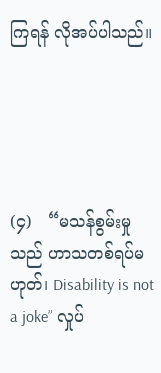ကြရန် လိုအပ်ပါသည်။





(၄)   “မသန်စွမ်းမှုသည် ဟာသတစ်ရပ်မဟုတ်၊ Disability is not a joke” လှုပ်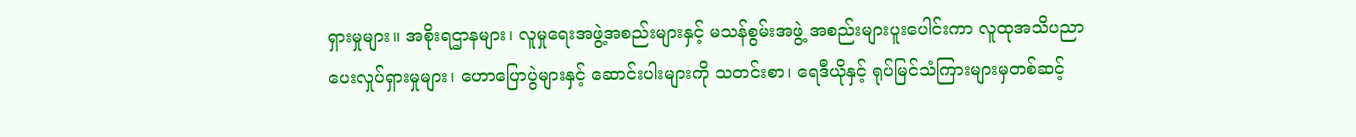ရှားမှုများ။ အစိုးရဌာနများ၊ လူမှုရေးအဖွဲ့အစည်းများနှင့် မသန်စွမ်းအဖွဲ့ အစည်းများပူးပေါင်းကာ လူထုအသိပညာပေးလှုပ်ရှားမှုများ၊ ဟောပြောပွဲများနှင့် ဆောင်းပါးများကို သတင်းစာ၊ ရေဒီယိုနှင့် ရုပ်မြင်သံကြားများမှတစ်ဆင့်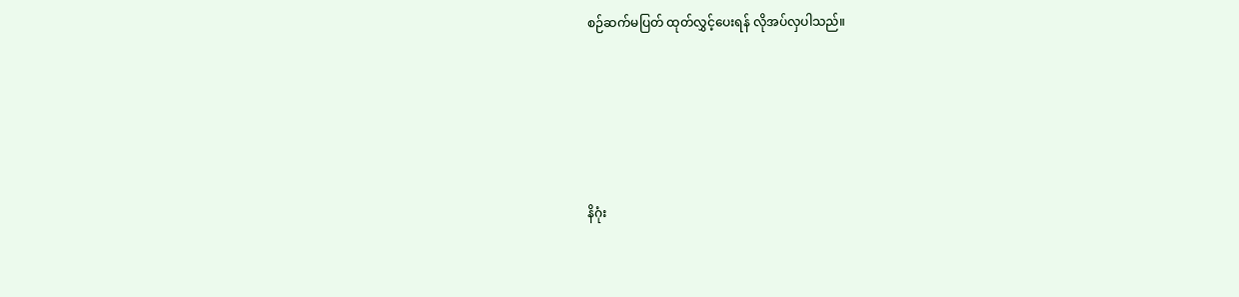စဉ်ဆက်မပြတ် ထုတ်လွှင့်ပေးရန် လိုအပ်လှပါသည်။





နိဂုံး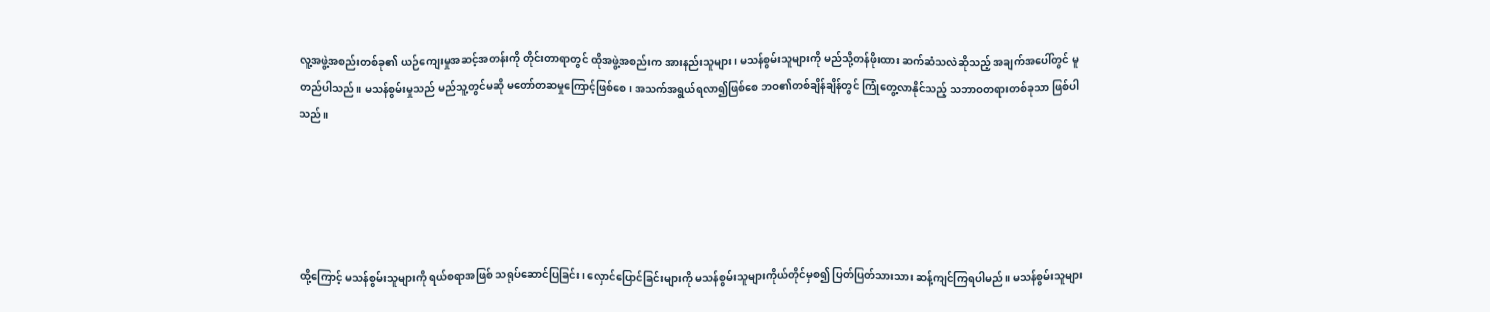လူ့အဖွဲ့အစည်းတစ်ခု၏ ယဉ်ကျေးမှုအဆင့်အတန်းကို တိုင်းတာရာတွင် ထိုအဖွဲ့အစည်းက အားနည်းသူများ၊ မသန်စွမ်းသူများကို မည်သို့တန်ဖိုးထား ဆက်ဆံသလဲဆိုသည့် အချက်အပေါ်တွင် မူတည်ပါသည်။ မသန်စွမ်းမှုသည် မည်သူ့တွင်မဆို မတော်တဆမှုကြောင့်ဖြစ်စေ၊ အသက်အရွယ်ရလာ၍ဖြစ်စေ ဘဝ၏တစ်ချိန်ချိန်တွင် ကြုံတွေ့လာနိုင်သည့် သဘာဝတရားတစ်ခုသာ ဖြစ်ပါသည်။





ထို့ကြောင့် မသန်စွမ်းသူများကို ရယ်စရာအဖြစ် သရုပ်ဆောင်ပြခြင်း၊ လှောင်ပြောင်ခြင်းများကို မသန်စွမ်းသူများကိုယ်တိုင်မှစ၍ ပြတ်ပြတ်သားသား ဆန့်ကျင်ကြရပါမည်။ မသန်စွမ်းသူများ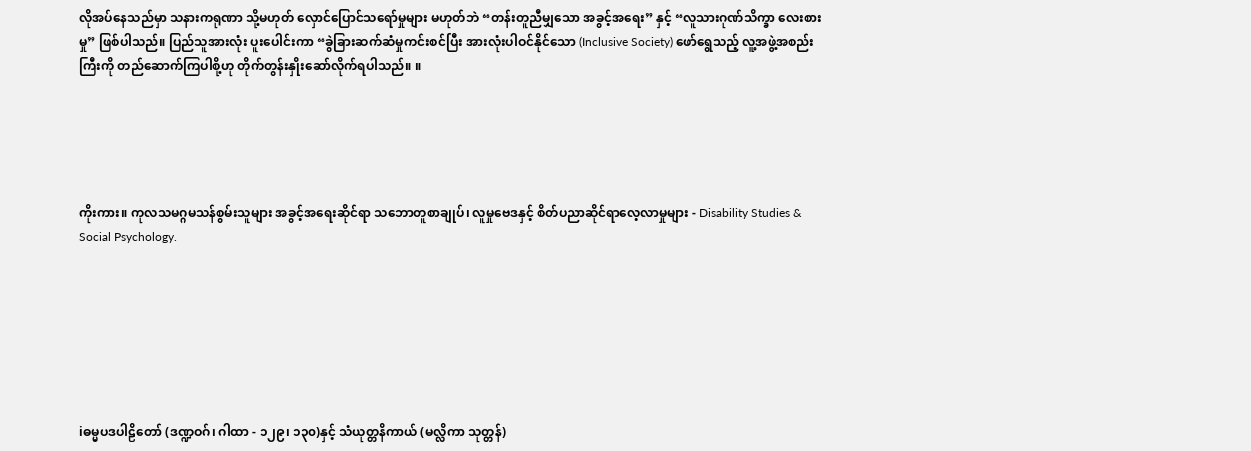လိုအပ်နေသည်မှာ သနားကရုဏာ သို့မဟုတ် လှောင်ပြောင်သရော်မှုများ မဟုတ်ဘဲ “တန်းတူညီမျှသော အခွင့်အရေး” နှင့် “လူသားဂုဏ်သိက္ခာ လေးစားမှု” ဖြစ်ပါသည်။ ပြည်သူအားလုံး ပူးပေါင်းကာ “ခွဲခြားဆက်ဆံမှုကင်းစင်ပြီး အားလုံးပါဝင်နိုင်သော (Inclusive Society) ဖော်ရွေသည့် လူ့အဖွဲ့အစည်းကြီးကို တည်ဆောက်ကြပါစို့ဟု တိုက်တွန်းနှိုးဆော်လိုက်ရပါသည်။ ။





ကိုးကား။ ကုလသမဂ္ဂမသန်စွမ်းသူများ အခွင့်အရေးဆိုင်ရာ သဘောတူစာချုပ်၊ လူမှုဗေဒနှင့် စိတ်ပညာဆိုင်ရာလေ့လာမှုများ - Disability Studies & Social Psychology.







iဓမ္မပဒပါဠိတော် (ဒဏ္ဍဝဂ်၊ ဂါထာ - ၁၂၉၊ ၁၃၀)နှင့် သံယုတ္တနိကာယ် (မလ္လိကာ သုတ္တန်)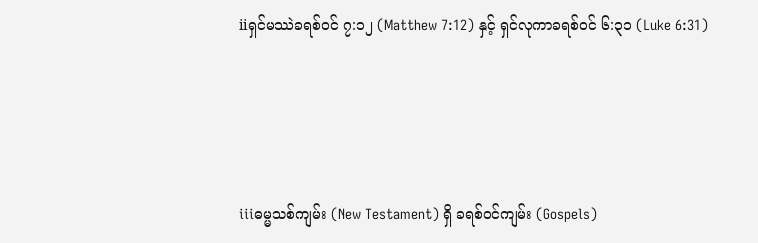iiရှင်မဿဲခရစ်ဝင် ၇:၁၂ (Matthew 7:12) နှင့် ရှင်လုကာခရစ်ဝင် ၆:၃၁ (Luke 6:31)





iiiဓမ္မသစ်ကျမ်း (New Testament) ရှိ ခရစ်ဝင်ကျမ်း (Gospels)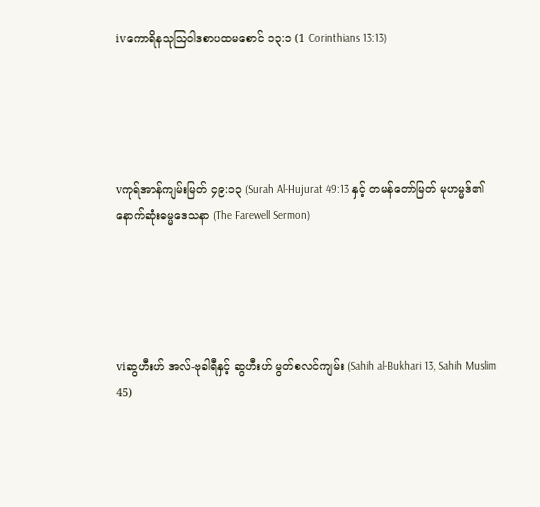ivကောရိနသုဩဝါဒစာပထမစောင် ၁၃:၁ (1 Corinthians 13:13)





vကုရ်အာန်ကျမ်းမြတ် ၄၉:၁၃ (Surah Al-Hujurat 49:13 နှင့် တမန်တော်မြတ် မုဟမ္မဒ်၏ နောက်ဆုံးဓမ္မဒေသနာ (The Farewell Sermon)





viဆွဟီးဟ် အလ်-ဗုခါရီနှင့် ဆွဟီးဟ် မွတ်စလင်ကျမ်း (Sahih al-Bukhari 13, Sahih Muslim 45)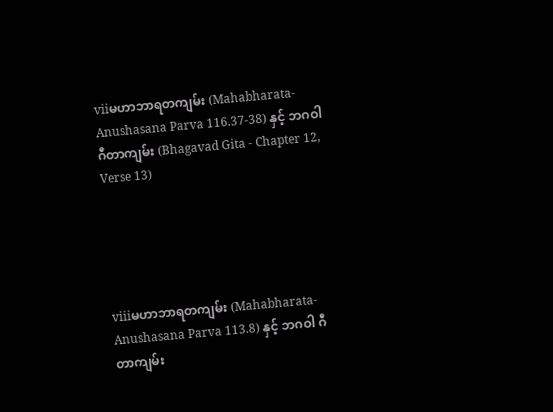viiမဟာဘာရတကျမ်း (Mahabharata- Anushasana Parva 116.37-38) နှင့် ဘဂဝါဂီတာကျမ်း (Bhagavad Gita - Chapter 12, Verse 13)





viiiမဟာဘာရတကျမ်း (Mahabharata- Anushasana Parva 113.8) နှင့် ဘဂဝါ ဂီတာကျမ်း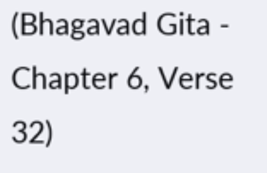(Bhagavad Gita - Chapter 6, Verse 32)